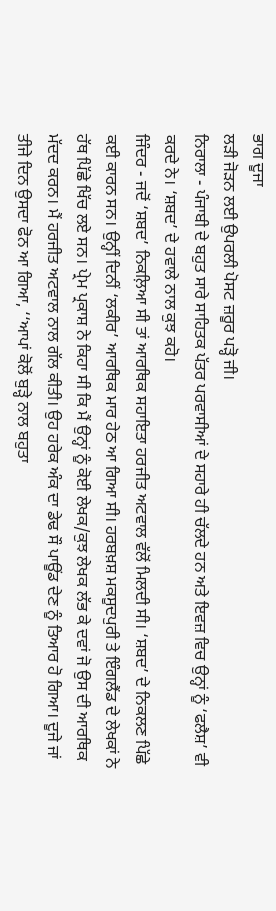ਭਾਗ ਦੂਜਾ
ਲੜੀ ਜੋੜਨ ਲਈ ਉਪਰਲੀ ਪੋਸਟ ਜ਼ਰੂਰ ਪੜ੍ਹੋ ਜੀ।
ਨਿਰਾਲਾ - ਪੰਜਾਬੀ ਦੇ ਬਹੁਤ ਸਾਰੇ ਸਾਹਿਤਕ ਪੱਤਰ ਪਰਵਾਸੀਆਂ ਦੇ ਸਹਾਰੇ ਹੀ ਚੱਲਦੇ ਹਨ ਅਤੇ ਇਵਜ਼ ਵਿਚ ਉਨ੍ਹਾਂ ਨੂੰ ‘ਫਲੈਸ਼’ ਵੀ ਕਰਦੇ ਨੇ। ‘ਸ਼ਬਦ’ ਦੇ ਹਵਾਲੇ ਨਾਲ ਕੁਝ ਕਹੋ।
ਜਿੰਦਰ - ਜਦੋਂ ‘ਸ਼ਬਦ’ ਨਿਕਲ਼ਿਆ ਸੀ ਤਾਂ ਆਰਥਿਕ ਸਹਾਇਤਾ ਹਰਜੀਤ ਅਟਵਾਲ ਵੱਲੋਂ ਮਿਲਦੀ ਸੀ। ‘ਸ਼ਬਦ’ ਦੇ ਨਿਕਲਣ ਪਿੱਛੇ ਕਈ ਕਾਰਨ ਸਨ। ਉਨ੍ਹੀਂ ਦਿਨੀਂ ‘ਲਕੀਰ’ ਆਰਥਿਕ ਮਾਰ ਹੇਠ ਆ ਗਿਆ ਸੀ। ਹਰਬਖ਼ਸ਼ ਮਕਸੂਦਪੁਰੀ ਤੇ ਇੰਗਲੈਂਡ ਦੇ ਲੇਖਕਾਂ ਨੇ ਹੱਥ ਪਿੱਛੇ ਖਿੱਚ ਲਏ ਸਨ। ਪ੍ਰੇਮ ਪ੍ਰਕਾਸ਼ ਨੇ ਕਿਹਾ ਸੀ ਕਿ ਮੈਂ ਉਨ੍ਹਾਂ ਨੂੰ ਕੋਈ ਲੇਖਕ/ਕੁਝ ਲੇਖਕ ਲੱਭ ਕੇ ਦਵਾਂ ਜੋ ਉਸ ਦੀ ਆਰਥਿਕ ਮੱਦਦ ਕਰਨ। ਮੈਂ ਹਰਜੀਤ ਅਟਵਾਲ ਨਾਲ ਗੱਲ ਕੀਤੀ। ਉਹ ਹਰੇਕ ਅੰਕ ਦਾ ਡੇਢ ਸੌ ਪਾਊਂਡ ਦੇਣ ਨੂੰ ਤਿਆਰ ਹੋ ਗਿਆ। ਦੂਜੇ ਜਾਂ ਤੀਜੇ ਦਿਨ ਉਸਦਾ ਫੋਨ ਆ ਗਿਆ, ‘‘ਆਪਾਂ ਕੋਲੋਂ ਬੁੜ੍ਹੇ ਨਾਲ ਬਹੁਤਾ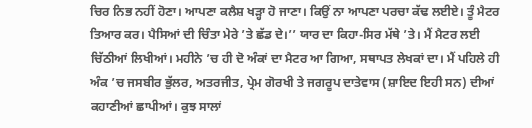ਚਿਰ ਨਿਭ ਨਹੀਂ ਹੋਣਾ। ਆਪਣਾ ਕਲੈਸ਼ ਖੜ੍ਹਾ ਹੋ ਜਾਣਾ। ਕਿਉਂ ਨਾ ਆਪਣਾ ਪਰਚਾ ਕੱਢ ਲਈਏ। ਤੂੰ ਮੈਟਰ ਤਿਆਰ ਕਰ। ਪੈਸਿਆਂ ਦੀ ਚਿੰਤਾ ਮੇਰੇ ’ਤੇ ਛੱਡ ਦੇ।’’ ਯਾਰ ਦਾ ਕਿਹਾ-ਸਿਰ ਮੱਥੇ ’ਤੇ। ਮੈਂ ਮੈਟਰ ਲਈ ਚਿੱਠੀਆਂ ਲਿਖੀਆਂ। ਮਹੀਨੇ ’ਚ ਹੀ ਦੋ ਅੰਕਾਂ ਦਾ ਮੈਟਰ ਆ ਗਿਆ, ਸਥਾਪਤ ਲੇਖਕਾਂ ਦਾ। ਮੈਂ ਪਹਿਲੇ ਹੀ ਅੰਕ ’ਚ ਜਸਬੀਰ ਭੁੱਲਰ, ਅਤਰਜੀਤ, ਪ੍ਰੇਮ ਗੋਰਖੀ ਤੇ ਜਗਰੂਪ ਦਾਤੇਵਾਸ (ਸ਼ਾਇਦ ਇਹੀ ਸਨ) ਦੀਆਂ ਕਹਾਣੀਆਂ ਛਾਪੀਆਂ। ਕੁਝ ਸਾਲਾਂ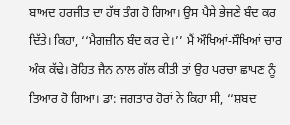ਬਾਅਦ ਹਰਜੀਤ ਦਾ ਹੱਥ ਤੰਗ ਹੋ ਗਿਆ। ਉਸ ਪੈਸੇ ਭੇਜਣੇ ਬੰਦ ਕਰ ਦਿੱਤੇ। ਕਿਹਾ, ‘‘ਮੈਗਜ਼ੀਨ ਬੰਦ ਕਰ ਦੇ।’’ ਮੈਂ ਔਖਿਆਂ-ਸੌਖਿਆਂ ਚਾਰ ਅੰਕ ਕੱਢੇ। ਰੋਹਿਤ ਜੈਨ ਨਾਲ ਗੱਲ ਕੀਤੀ ਤਾਂ ਉਹ ਪਰਚਾ ਛਾਪਣ ਨੂੰ ਤਿਆਰ ਹੋ ਗਿਆ। ਡਾ: ਜਗਤਾਰ ਹੋਰਾਂ ਨੇ ਕਿਹਾ ਸੀ, ‘‘ਸ਼ਬਦ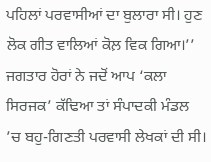ਪਹਿਲਾਂ ਪਰਵਾਸੀਆਂ ਦਾ ਬੁਲਾਰਾ ਸੀ। ਹੁਣ ਲੋਕ ਗੀਤ ਵਾਲਿਆਂ ਕੋਲ਼ ਵਿਕ ਗਿਆ।’’ ਜਗਤਾਰ ਹੋਰਾਂ ਨੇ ਜਦੋਂ ਆਪ ‘ਕਲਾ ਸਿਰਜਕ’ ਕੱਢਿਆ ਤਾਂ ਸੰਪਾਦਕੀ ਮੰਡਲ ’ਚ ਬਹੁ-ਗਿਣਤੀ ਪਰਵਾਸੀ ਲੇਖਕਾਂ ਦੀ ਸੀ।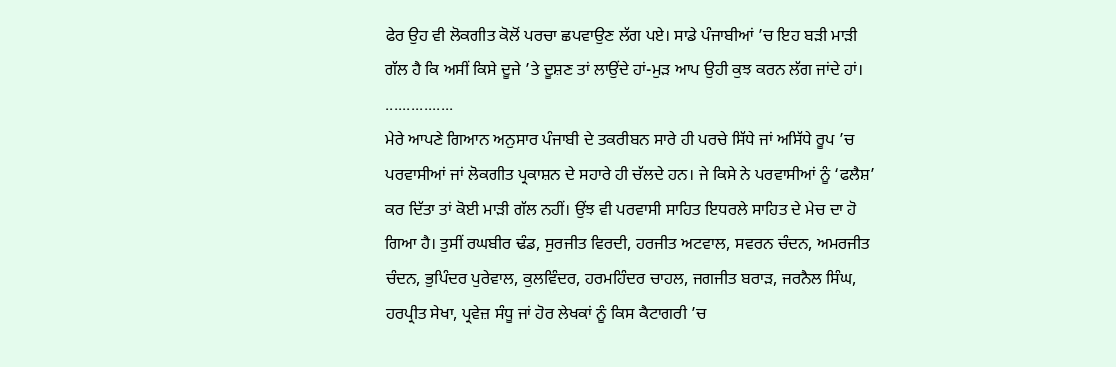ਫੇਰ ਉਹ ਵੀ ਲੋਕਗੀਤ ਕੋਲੋਂ ਪਰਚਾ ਛਪਵਾਉਣ ਲੱਗ ਪਏ। ਸਾਡੇ ਪੰਜਾਬੀਆਂ ’ਚ ਇਹ ਬੜੀ ਮਾੜੀ ਗੱਲ ਹੈ ਕਿ ਅਸੀਂ ਕਿਸੇ ਦੂਜੇ ’ਤੇ ਦੂਸ਼ਣ ਤਾਂ ਲਾਉਂਦੇ ਹਾਂ-ਮੁੜ ਆਪ ਉਹੀ ਕੁਝ ਕਰਨ ਲੱਗ ਜਾਂਦੇ ਹਾਂ।
................
ਮੇਰੇ ਆਪਣੇ ਗਿਆਨ ਅਨੁਸਾਰ ਪੰਜਾਬੀ ਦੇ ਤਕਰੀਬਨ ਸਾਰੇ ਹੀ ਪਰਚੇ ਸਿੱਧੇ ਜਾਂ ਅਸਿੱਧੇ ਰੂਪ ’ਚ ਪਰਵਾਸੀਆਂ ਜਾਂ ਲੋਕਗੀਤ ਪ੍ਰਕਾਸ਼ਨ ਦੇ ਸਹਾਰੇ ਹੀ ਚੱਲਦੇ ਹਨ। ਜੇ ਕਿਸੇ ਨੇ ਪਰਵਾਸੀਆਂ ਨੂੰ ‘ਫਲੈਸ਼’ ਕਰ ਦਿੱਤਾ ਤਾਂ ਕੋਈ ਮਾੜੀ ਗੱਲ ਨਹੀਂ। ਉਂਝ ਵੀ ਪਰਵਾਸੀ ਸਾਹਿਤ ਇਧਰਲੇ ਸਾਹਿਤ ਦੇ ਮੇਚ ਦਾ ਹੋ ਗਿਆ ਹੈ। ਤੁਸੀਂ ਰਘਬੀਰ ਢੰਡ, ਸੁਰਜੀਤ ਵਿਰਦੀ, ਹਰਜੀਤ ਅਟਵਾਲ, ਸਵਰਨ ਚੰਦਨ, ਅਮਰਜੀਤ ਚੰਦਨ, ਭੁਪਿੰਦਰ ਪੁਰੇਵਾਲ, ਕੁਲਵਿੰਦਰ, ਹਰਮਹਿੰਦਰ ਚਾਹਲ, ਜਗਜੀਤ ਬਰਾੜ, ਜਰਨੈਲ ਸਿੰਘ, ਹਰਪ੍ਰੀਤ ਸੇਖਾ, ਪ੍ਰਵੇਜ਼ ਸੰਧੂ ਜਾਂ ਹੋਰ ਲੇਖਕਾਂ ਨੂੰ ਕਿਸ ਕੈਟਾਗਰੀ ’ਚ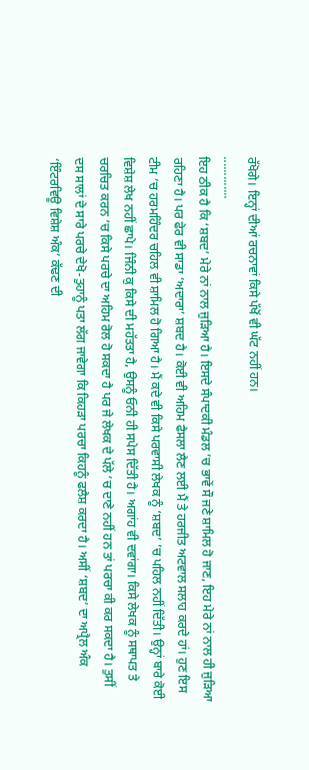ਰੱਖੋਗੇ। ਇਨ੍ਹਾਂ ਦੀਆਂ ਰਚਨਾਵਾਂ ਕਿਸੇ ਪੱਖੋਂ ਵੀ ਘੱਟ ਨਹੀਂ ਹਨ।
.............
ਇਹ ਠੀਕ ਹੈ ਕਿ ‘ਸ਼ਬਦ’ ਮੇਰੇ ਨਾਂ ਨਾਲ ਜੁੜਿਆ ਹੈ। ਇਸਦੇ ਸੰਪਾਦਕੀ ਮੰਡਲ ’ਚ ਭਾਵੇਂ ਸੌ ਜਣੇ ਸ਼ਾਮਿਲ ਹੋ ਜਾਣ, ਇਹ ਮੇਰੇ ਨਾਂ ਨਾਲ ਹੀ ਜੁੜਿਆ ਰਹਿਣਾ ਹੈ। ਪਰ ਫੇਰ ਵੀ ਸਾਡਾ ‘ਅਦਾਰਾ’ ਸ਼ਬਦ ਹੈ। ਕੋਈ ਵੀ ਅਹਿਮ ਫੈਸਲਾ ਲੈਣ ਲਈ ਮੈਂ ਤੇ ਹਰਜੀਤ ਅਟਵਾਲ ਸਲਾਹ ਕਰਦੇ ਹਾਂ। ਹੁਣ ਇਸ ਟੀਮ ’ਚ ਹਰਮਹਿੰਦਰ ਚਹਿਲ ਵੀ ਸ਼ਾਮਿਲ ਹੋ ਗਿਆ ਹੈ। ਮੈਂ ਕਦੇ ਵੀ ਕਿਸੇ ਪਰਵਾਸੀ ਲੇਖਕ ਨੂੰ ‘ਸ਼ਬਦ’ ’ਚ ਪਹਿਲ ਨਹੀਂ ਦਿੱਤੀ। ਉਨ੍ਹਾਂ ਬਾਰੇ ਕੋਈ ਵਿਸ਼ੇਸ਼ ਲੇਖ ਨਹੀਂ ਛਾਪੇ। ਜਿੰਨੀ ਕੁ ਕਿਸੇ ਦੀ ਮਹੱਤਤਾ ਹੈ, ਉਸਨੂੰ ਓਨੀ ਹੀ ਸਪੇਸ ਦਿੱਤੀ ਹੈ। ਅਗਾਂਹ ਵੀ ਦਵਾਂਗਾ। ਕਿਸੇ ਲੇਖਕ ਨੂੰ ਸਥਾਪਤ ਤੇ ਚਰਚਿਤ ਕਰਨ ’ਚ ਕਿਸੇ ਪਰਚੇ ਦਾ ਅਹਿਮ ਰੋਲ ਹੋ ਸਕਦਾ ਹੈ ਪਰ ਜੇ ਲੇਖਕ ਦੇ ਪੱਲੇ ’ਚ ਦਾਣੇ ਨਹੀਂ ਹਨ ਤਾਂ ਪਰਚਾ ਕੀ ਕਰ ਸਕਦਾ ਹੈ। ਤੁਸੀਂ ਦਸ ਸਾਲਾਂ ਦੇ ਸਾਰੇ ਪਰਚੇ ਦੇਖੋ-ਤੁਹਾਨੂੰ ਪਤਾ ਲੱਗ ਜਾਵੇਗਾ ਕਿ ਕਿਹੜਾ ਪਰਚਾ ਕਿਹਨੂੰ ਫਲੈਸ਼ ਕਰਦਾ ਹੈ। ਅਸੀਂ ‘ਸ਼ਬਦ’ ਦਾ ਅਪ੍ਰੈਲ ਅੰਕ ‘ਇੰਟਰਵਿਊ ਵਿਸ਼ੇਸ਼ ਅੰਕ’ ਕੱਢਣ ਦੀ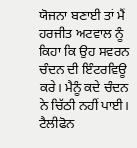ਯੋਜਨਾ ਬਣਾਈ ਤਾਂ ਮੈਂ ਹਰਜੀਤ ਅਟਵਾਲ ਨੂੰ ਕਿਹਾ ਕਿ ਉਹ ਸਵਰਨ ਚੰਦਨ ਦੀ ਇੰਟਰਵਿਊ ਕਰੇ। ਮੈਨੂੰ ਕਦੇ ਚੰਦਨ ਨੇ ਚਿੱਠੀ ਨਹੀਂ ਪਾਈ। ਟੈਲੀਫੋਨ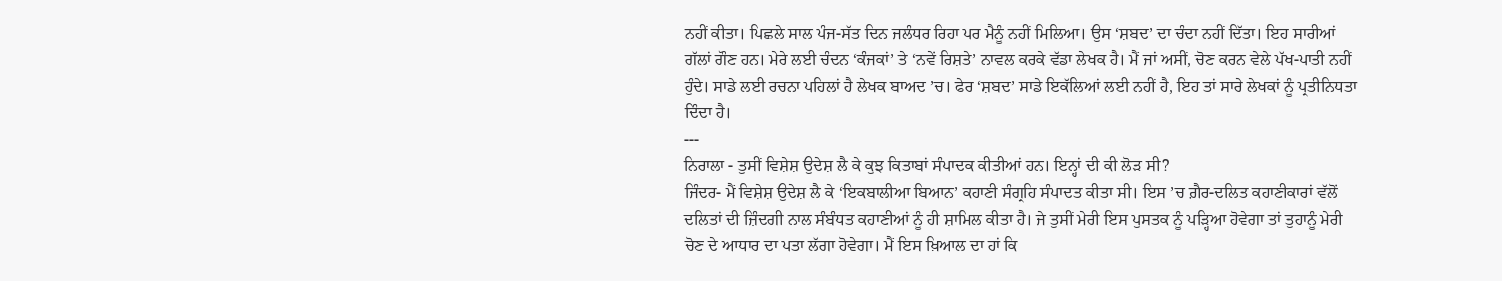ਨਹੀਂ ਕੀਤਾ। ਪਿਛਲੇ ਸਾਲ ਪੰਜ-ਸੱਤ ਦਿਨ ਜਲੰਧਰ ਰਿਹਾ ਪਰ ਮੈਨੂੰ ਨਹੀਂ ਮਿਲਿਆ। ਉਸ ‘ਸ਼ਬਦ’ ਦਾ ਚੰਦਾ ਨਹੀਂ ਦਿੱਤਾ। ਇਹ ਸਾਰੀਆਂ ਗੱਲਾਂ ਗੌਣ ਹਨ। ਮੇਰੇ ਲਈ ਚੰਦਨ ‘ਕੰਜਕਾਂ’ ਤੇ ‘ਨਵੇਂ ਰਿਸ਼ਤੇ’ ਨਾਵਲ ਕਰਕੇ ਵੱਡਾ ਲੇਖਕ ਹੈ। ਮੈਂ ਜਾਂ ਅਸੀਂ, ਚੋਣ ਕਰਨ ਵੇਲੇ ਪੱਖ-ਪਾਤੀ ਨਹੀਂ ਹੁੰਦੇ। ਸਾਡੇ ਲਈ ਰਚਨਾ ਪਹਿਲਾਂ ਹੈ ਲੇਖਕ ਬਾਅਦ ’ਚ। ਫੇਰ ‘ਸ਼ਬਦ’ ਸਾਡੇ ਇਕੱਲਿਆਂ ਲਈ ਨਹੀਂ ਹੈ, ਇਹ ਤਾਂ ਸਾਰੇ ਲੇਖਕਾਂ ਨੂੰ ਪ੍ਰਤੀਨਿਧਤਾ ਦਿੰਦਾ ਹੈ।
---
ਨਿਰਾਲਾ - ਤੁਸੀਂ ਵਿਸ਼ੇਸ਼ ਉਦੇਸ਼ ਲੈ ਕੇ ਕੁਝ ਕਿਤਾਬਾਂ ਸੰਪਾਦਕ ਕੀਤੀਆਂ ਹਨ। ਇਨ੍ਹਾਂ ਦੀ ਕੀ ਲੋੜ ਸੀ?
ਜਿੰਦਰ- ਮੈਂ ਵਿਸ਼ੇਸ਼ ਉਦੇਸ਼ ਲੈ ਕੇ ‘ਇਕਬਾਲੀਆ ਬਿਆਨ’ ਕਹਾਣੀ ਸੰਗ੍ਰਹਿ ਸੰਪਾਦਤ ਕੀਤਾ ਸੀ। ਇਸ ’ਚ ਗ਼ੈਰ-ਦਲਿਤ ਕਹਾਣੀਕਾਰਾਂ ਵੱਲੋਂ ਦਲਿਤਾਂ ਦੀ ਜ਼ਿੰਦਗੀ ਨਾਲ ਸੰਬੰਧਤ ਕਹਾਣੀਆਂ ਨੂੰ ਹੀ ਸ਼ਾਮਿਲ ਕੀਤਾ ਹੈ। ਜੇ ਤੁਸੀਂ ਮੇਰੀ ਇਸ ਪੁਸਤਕ ਨੂੰ ਪੜ੍ਹਿਆ ਹੋਵੇਗਾ ਤਾਂ ਤੁਹਾਨੂੰ ਮੇਰੀ ਚੋਣ ਦੇ ਆਧਾਰ ਦਾ ਪਤਾ ਲੱਗਾ ਹੋਵੇਗਾ। ਮੈਂ ਇਸ ਖ਼ਿਆਲ ਦਾ ਹਾਂ ਕਿ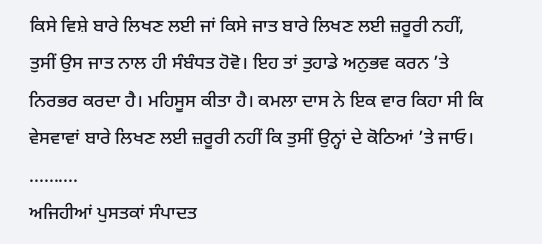ਕਿਸੇ ਵਿਸ਼ੇ ਬਾਰੇ ਲਿਖਣ ਲਈ ਜਾਂ ਕਿਸੇ ਜਾਤ ਬਾਰੇ ਲਿਖਣ ਲਈ ਜ਼ਰੂਰੀ ਨਹੀਂ, ਤੁਸੀਂ ਉਸ ਜਾਤ ਨਾਲ ਹੀ ਸੰਬੰਧਤ ਹੋਵੋ। ਇਹ ਤਾਂ ਤੁਹਾਡੇ ਅਨੁਭਵ ਕਰਨ ’ਤੇ ਨਿਰਭਰ ਕਰਦਾ ਹੈ। ਮਹਿਸੂਸ ਕੀਤਾ ਹੈ। ਕਮਲਾ ਦਾਸ ਨੇ ਇਕ ਵਾਰ ਕਿਹਾ ਸੀ ਕਿ ਵੇਸਵਾਵਾਂ ਬਾਰੇ ਲਿਖਣ ਲਈ ਜ਼ਰੂਰੀ ਨਹੀਂ ਕਿ ਤੁਸੀਂ ਉਨ੍ਹਾਂ ਦੇ ਕੋਠਿਆਂ ’ਤੇ ਜਾਓ।
..........
ਅਜਿਹੀਆਂ ਪੁਸਤਕਾਂ ਸੰਪਾਦਤ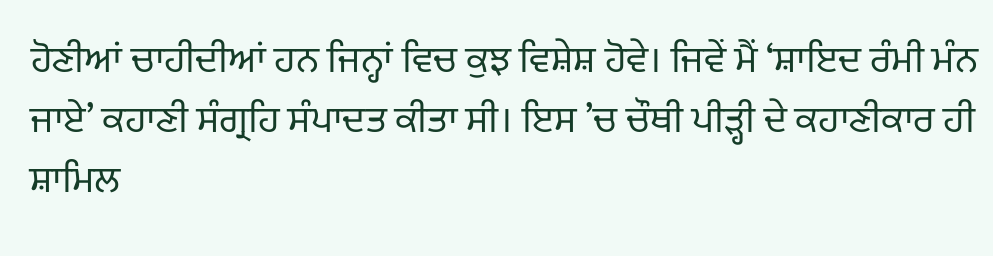ਹੋਣੀਆਂ ਚਾਹੀਦੀਆਂ ਹਨ ਜਿਨ੍ਹਾਂ ਵਿਚ ਕੁਝ ਵਿਸ਼ੇਸ਼ ਹੋਵੇ। ਜਿਵੇਂ ਮੈਂ ‘ਸ਼ਾਇਦ ਰੰਮੀ ਮੰਨ ਜਾਏ’ ਕਹਾਣੀ ਸੰਗ੍ਰਹਿ ਸੰਪਾਦਤ ਕੀਤਾ ਸੀ। ਇਸ ’ਚ ਚੌਥੀ ਪੀੜ੍ਹੀ ਦੇ ਕਹਾਣੀਕਾਰ ਹੀ ਸ਼ਾਮਿਲ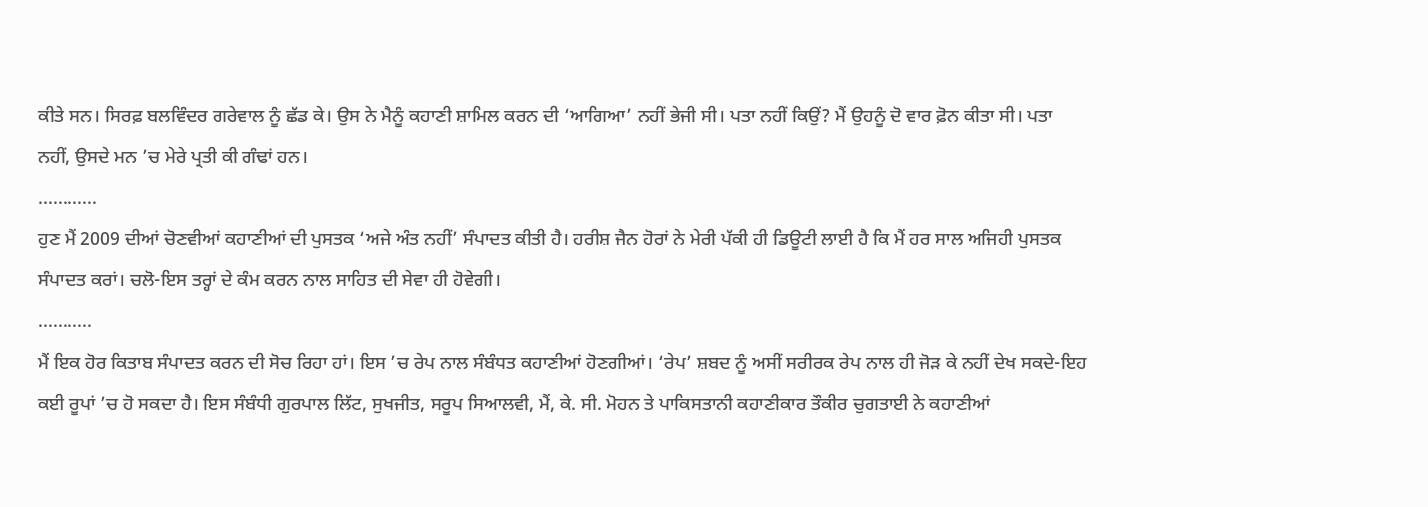ਕੀਤੇ ਸਨ। ਸਿਰਫ਼ ਬਲਵਿੰਦਰ ਗਰੇਵਾਲ ਨੂੰ ਛੱਡ ਕੇ। ਉਸ ਨੇ ਮੈਨੂੰ ਕਹਾਣੀ ਸ਼ਾਮਿਲ ਕਰਨ ਦੀ ‘ਆਗਿਆ’ ਨਹੀਂ ਭੇਜੀ ਸੀ। ਪਤਾ ਨਹੀਂ ਕਿਉਂ? ਮੈਂ ਉਹਨੂੰ ਦੋ ਵਾਰ ਫ਼ੋਨ ਕੀਤਾ ਸੀ। ਪਤਾ ਨਹੀਂ, ਉਸਦੇ ਮਨ ’ਚ ਮੇਰੇ ਪ੍ਰਤੀ ਕੀ ਗੰਢਾਂ ਹਨ।
............
ਹੁਣ ਮੈਂ 2009 ਦੀਆਂ ਚੋਣਵੀਆਂ ਕਹਾਣੀਆਂ ਦੀ ਪੁਸਤਕ ‘ਅਜੇ ਅੰਤ ਨਹੀਂ’ ਸੰਪਾਦਤ ਕੀਤੀ ਹੈ। ਹਰੀਸ਼ ਜੈਨ ਹੋਰਾਂ ਨੇ ਮੇਰੀ ਪੱਕੀ ਹੀ ਡਿਊਟੀ ਲਾਈ ਹੈ ਕਿ ਮੈਂ ਹਰ ਸਾਲ ਅਜਿਹੀ ਪੁਸਤਕ ਸੰਪਾਦਤ ਕਰਾਂ। ਚਲੋ-ਇਸ ਤਰ੍ਹਾਂ ਦੇ ਕੰਮ ਕਰਨ ਨਾਲ ਸਾਹਿਤ ਦੀ ਸੇਵਾ ਹੀ ਹੋਵੇਗੀ।
...........
ਮੈਂ ਇਕ ਹੋਰ ਕਿਤਾਬ ਸੰਪਾਦਤ ਕਰਨ ਦੀ ਸੋਚ ਰਿਹਾ ਹਾਂ। ਇਸ ’ਚ ਰੇਪ ਨਾਲ ਸੰਬੰਧਤ ਕਹਾਣੀਆਂ ਹੋਣਗੀਆਂ। ‘ਰੇਪ’ ਸ਼ਬਦ ਨੂੰ ਅਸੀਂ ਸਰੀਰਕ ਰੇਪ ਨਾਲ ਹੀ ਜੋੜ ਕੇ ਨਹੀਂ ਦੇਖ ਸਕਦੇ-ਇਹ ਕਈ ਰੂਪਾਂ ’ਚ ਹੋ ਸਕਦਾ ਹੈ। ਇਸ ਸੰਬੰਧੀ ਗੁਰਪਾਲ ਲਿੱਟ, ਸੁਖਜੀਤ, ਸਰੂਪ ਸਿਆਲਵੀ, ਮੈਂ, ਕੇ. ਸੀ. ਮੋਹਨ ਤੇ ਪਾਕਿਸਤਾਨੀ ਕਹਾਣੀਕਾਰ ਤੌਕੀਰ ਚੁਗਤਾਈ ਨੇ ਕਹਾਣੀਆਂ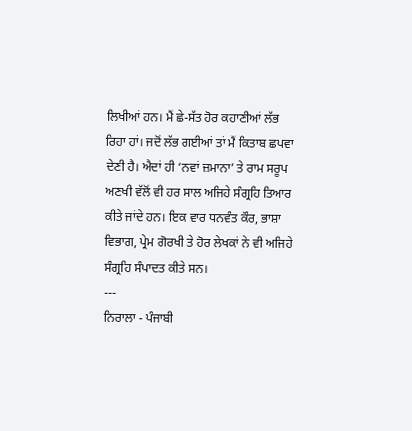ਲਿਖੀਆਂ ਹਨ। ਮੈਂ ਛੇ-ਸੱਤ ਹੋਰ ਕਹਾਣੀਆਂ ਲੱਭ ਰਿਹਾ ਹਾਂ। ਜਦੋਂ ਲੱਭ ਗਈਆਂ ਤਾਂ ਮੈਂ ਕਿਤਾਬ ਛਪਵਾ ਦੇਣੀ ਹੈ। ਐਦਾਂ ਹੀ ‘ਨਵਾਂ ਜ਼ਮਾਨਾ’ ਤੇ ਰਾਮ ਸਰੂਪ ਅਣਖੀ ਵੱਲੋਂ ਵੀ ਹਰ ਸਾਲ ਅਜਿਹੇ ਸੰਗ੍ਰਹਿ ਤਿਆਰ ਕੀਤੇ ਜਾਂਦੇ ਹਨ। ਇਕ ਵਾਰ ਧਨਵੰਤ ਕੌਰ, ਭਾਸ਼ਾ ਵਿਭਾਗ, ਪ੍ਰੇਮ ਗੋਰਖੀ ਤੇ ਹੋਰ ਲੇਖਕਾਂ ਨੇ ਵੀ ਅਜਿਹੇ ਸੰਗ੍ਰਹਿ ਸੰਪਾਦਤ ਕੀਤੇ ਸਨ।
---
ਨਿਰਾਲਾ - ਪੰਜਾਬੀ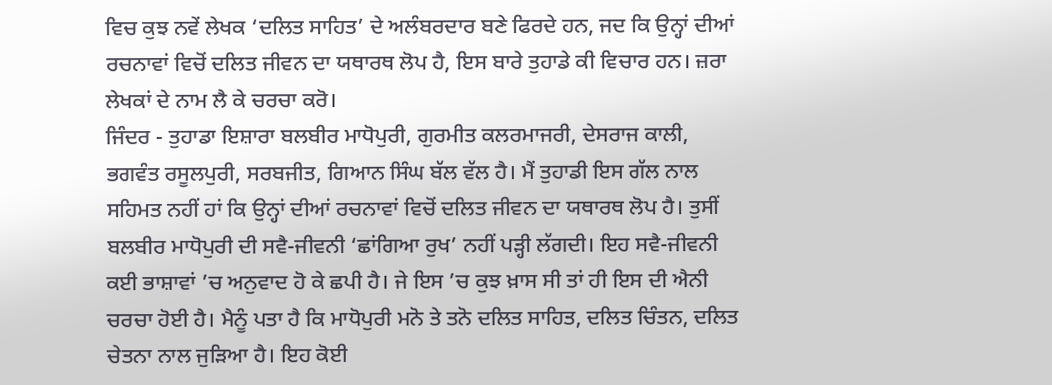ਵਿਚ ਕੁਝ ਨਵੇਂ ਲੇਖਕ ‘ਦਲਿਤ ਸਾਹਿਤ’ ਦੇ ਅਲੰਬਰਦਾਰ ਬਣੇ ਫਿਰਦੇ ਹਨ, ਜਦ ਕਿ ਉਨ੍ਹਾਂ ਦੀਆਂ ਰਚਨਾਵਾਂ ਵਿਚੋਂ ਦਲਿਤ ਜੀਵਨ ਦਾ ਯਥਾਰਥ ਲੋਪ ਹੈ, ਇਸ ਬਾਰੇ ਤੁਹਾਡੇ ਕੀ ਵਿਚਾਰ ਹਨ। ਜ਼ਰਾ ਲੇਖਕਾਂ ਦੇ ਨਾਮ ਲੈ ਕੇ ਚਰਚਾ ਕਰੋ।
ਜਿੰਦਰ - ਤੁਹਾਡਾ ਇਸ਼ਾਰਾ ਬਲਬੀਰ ਮਾਧੋਪੁਰੀ, ਗੁਰਮੀਤ ਕਲਰਮਾਜਰੀ, ਦੇਸਰਾਜ ਕਾਲੀ, ਭਗਵੰਤ ਰਸੂਲਪੁਰੀ, ਸਰਬਜੀਤ, ਗਿਆਨ ਸਿੰਘ ਬੱਲ ਵੱਲ ਹੈ। ਮੈਂ ਤੁਹਾਡੀ ਇਸ ਗੱਲ ਨਾਲ ਸਹਿਮਤ ਨਹੀਂ ਹਾਂ ਕਿ ਉਨ੍ਹਾਂ ਦੀਆਂ ਰਚਨਾਵਾਂ ਵਿਚੋਂ ਦਲਿਤ ਜੀਵਨ ਦਾ ਯਥਾਰਥ ਲੋਪ ਹੈ। ਤੁਸੀਂ ਬਲਬੀਰ ਮਾਧੋਪੁਰੀ ਦੀ ਸਵੈ-ਜੀਵਨੀ ‘ਛਾਂਗਿਆ ਰੁਖ’ ਨਹੀਂ ਪੜ੍ਹੀ ਲੱਗਦੀ। ਇਹ ਸਵੈ-ਜੀਵਨੀ ਕਈ ਭਾਸ਼ਾਵਾਂ ’ਚ ਅਨੁਵਾਦ ਹੋ ਕੇ ਛਪੀ ਹੈ। ਜੇ ਇਸ ’ਚ ਕੁਝ ਖ਼ਾਸ ਸੀ ਤਾਂ ਹੀ ਇਸ ਦੀ ਐਨੀ ਚਰਚਾ ਹੋਈ ਹੈ। ਮੈਨੂੰ ਪਤਾ ਹੈ ਕਿ ਮਾਧੋਪੁਰੀ ਮਨੋ ਤੇ ਤਨੋ ਦਲਿਤ ਸਾਹਿਤ, ਦਲਿਤ ਚਿੰਤਨ, ਦਲਿਤ ਚੇਤਨਾ ਨਾਲ ਜੁੜਿਆ ਹੈ। ਇਹ ਕੋਈ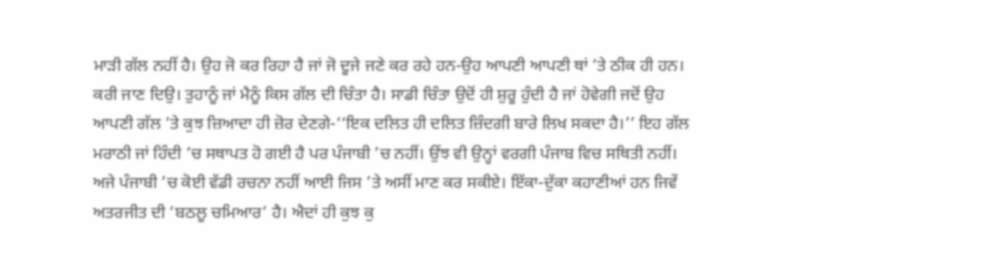ਮਾੜੀ ਗੱਲ ਨਹੀਂ ਹੈ। ਉਹ ਜੋ ਕਰ ਰਿਹਾ ਹੈ ਜਾਂ ਜੋ ਦੂਜੇ ਜਣੇ ਕਰ ਰਹੇ ਹਨ-ਉਹ ਆਪਣੀ ਆਪਣੀ ਥਾਂ ’ਤੇ ਠੀਕ ਹੀ ਹਨ। ਕਰੀ ਜਾਣ ਦਿਉ। ਤੁਹਾਨੂੰ ਜਾਂ ਮੈਨੂੰ ਕਿਸ ਗੱਲ ਦੀ ਚਿੰਤਾ ਹੈ। ਸਾਡੀ ਚਿੰਤਾ ਉਦੋਂ ਹੀ ਸ਼ੁਰੂ ਹੁੰਦੀ ਹੈ ਜਾਂ ਹੋਵੇਗੀ ਜਦੋਂ ਉਹ ਆਪਣੀ ਗੱਲ ’ਤੇ ਕੁਝ ਜ਼ਿਆਦਾ ਹੀ ਜ਼ੋਰ ਦੇਣਗੇ-‘‘ਇਕ ਦਲਿਤ ਹੀ ਦਲਿਤ ਜ਼ਿੰਦਗੀ ਬਾਰੇ ਲਿਖ ਸਕਦਾ ਹੈ।’’ ਇਹ ਗੱਲ ਮਰਾਠੀ ਜਾਂ ਹਿੰਦੀ ’ਚ ਸਥਾਪਤ ਹੋ ਗਈ ਹੈ ਪਰ ਪੰਜਾਬੀ ’ਚ ਨਹੀਂ। ਉਂਝ ਵੀ ਉਨ੍ਹਾਂ ਵਰਗੀ ਪੰਜਾਬ ਵਿਚ ਸਥਿਤੀ ਨਹੀਂ। ਅਜੇ ਪੰਜਾਬੀ ’ਚ ਕੋਈ ਵੱਡੀ ਰਚਨਾ ਨਹੀਂ ਆਈ ਜਿਸ ’ਤੇ ਅਸੀਂ ਮਾਣ ਕਰ ਸਕੀਏ। ਇੱਕਾ-ਦੁੱਕਾ ਕਹਾਣੀਆਂ ਹਨ ਜਿਵੇਂ ਅਤਰਜੀਤ ਦੀ ‘ਬਠਲੂ ਚਮਿਆਰ’ ਹੈ। ਐਦਾਂ ਹੀ ਕੁਝ ਕੁ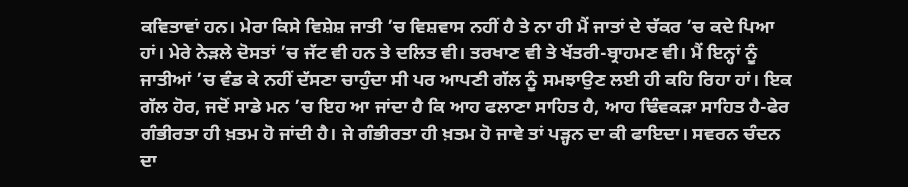ਕਵਿਤਾਵਾਂ ਹਨ। ਮੇਰਾ ਕਿਸੇ ਵਿਸ਼ੇਸ਼ ਜਾਤੀ ’ਚ ਵਿਸ਼ਵਾਸ ਨਹੀਂ ਹੈ ਤੇ ਨਾ ਹੀ ਮੈਂ ਜਾਤਾਂ ਦੇ ਚੱਕਰ ’ਚ ਕਦੇ ਪਿਆ ਹਾਂ। ਮੇਰੇ ਨੇੜਲੇ ਦੋਸਤਾਂ ’ਚ ਜੱਟ ਵੀ ਹਨ ਤੇ ਦਲਿਤ ਵੀ। ਤਰਖਾਣ ਵੀ ਤੇ ਖੱਤਰੀ-ਬ੍ਰਾਹਮਣ ਵੀ। ਮੈਂ ਇਨ੍ਹਾਂ ਨੂੰ ਜਾਤੀਆਂ ’ਚ ਵੰਡ ਕੇ ਨਹੀਂ ਦੱਸਣਾ ਚਾਹੁੰਦਾ ਸੀ ਪਰ ਆਪਣੀ ਗੱਲ ਨੂੰ ਸਮਝਾਉਣ ਲਈ ਹੀ ਕਹਿ ਰਿਹਾ ਹਾਂ। ਇਕ ਗੱਲ ਹੋਰ, ਜਦੋਂ ਸਾਡੇ ਮਨ ’ਚ ਇਹ ਆ ਜਾਂਦਾ ਹੈ ਕਿ ਆਹ ਫਲਾਣਾ ਸਾਹਿਤ ਹੈ, ਆਹ ਢਿੰਵਕੜਾ ਸਾਹਿਤ ਹੈ-ਫੇਰ ਗੰਭੀਰਤਾ ਹੀ ਖ਼ਤਮ ਹੋ ਜਾਂਦੀ ਹੈ। ਜੇ ਗੰਭੀਰਤਾ ਹੀ ਖ਼ਤਮ ਹੋ ਜਾਵੇ ਤਾਂ ਪੜ੍ਹਨ ਦਾ ਕੀ ਫਾਇਦਾ। ਸਵਰਨ ਚੰਦਨ ਦਾ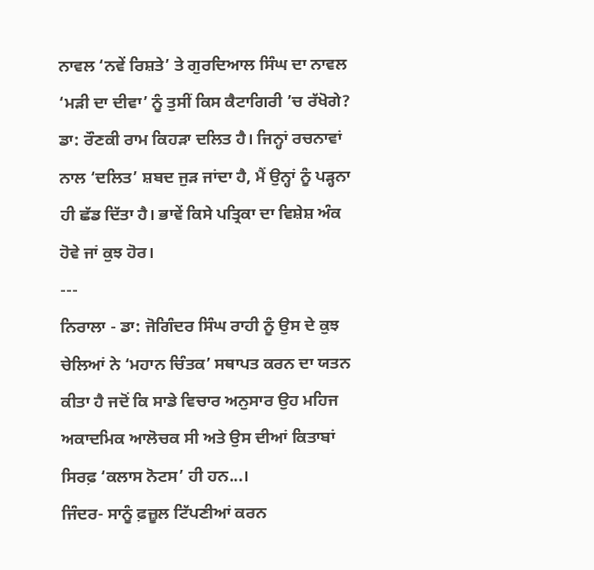ਨਾਵਲ ‘ਨਵੇਂ ਰਿਸ਼ਤੇ’ ਤੇ ਗੁਰਦਿਆਲ ਸਿੰਘ ਦਾ ਨਾਵਲ ‘ਮੜੀ ਦਾ ਦੀਵਾ’ ਨੂੰ ਤੁਸੀਂ ਕਿਸ ਕੈਟਾਗਿਰੀ ’ਚ ਰੱਖੋਗੇ? ਡਾ: ਰੌਣਕੀ ਰਾਮ ਕਿਹੜਾ ਦਲਿਤ ਹੈ। ਜਿਨ੍ਹਾਂ ਰਚਨਾਵਾਂ ਨਾਲ ‘ਦਲਿਤ’ ਸ਼ਬਦ ਜੁੜ ਜਾਂਦਾ ਹੈ, ਮੈਂ ਉਨ੍ਹਾਂ ਨੂੰ ਪੜ੍ਹਨਾ ਹੀ ਛੱਡ ਦਿੱਤਾ ਹੈ। ਭਾਵੇਂ ਕਿਸੇ ਪਤ੍ਰਿਕਾ ਦਾ ਵਿਸ਼ੇਸ਼ ਅੰਕ ਹੋਵੇ ਜਾਂ ਕੁਝ ਹੋਰ।
---
ਨਿਰਾਲਾ - ਡਾ: ਜੋਗਿੰਦਰ ਸਿੰਘ ਰਾਹੀ ਨੂੰ ਉਸ ਦੇ ਕੁਝ ਚੇਲਿਆਂ ਨੇ ‘ਮਹਾਨ ਚਿੰਤਕ’ ਸਥਾਪਤ ਕਰਨ ਦਾ ਯਤਨ ਕੀਤਾ ਹੈ ਜਦੋਂ ਕਿ ਸਾਡੇ ਵਿਚਾਰ ਅਨੁਸਾਰ ਉਹ ਮਹਿਜ ਅਕਾਦਮਿਕ ਆਲੋਚਕ ਸੀ ਅਤੇ ਉਸ ਦੀਆਂ ਕਿਤਾਬਾਂ ਸਿਰਫ਼ ‘ਕਲਾਸ ਨੋਟਸ’ ਹੀ ਹਨ...।
ਜਿੰਦਰ- ਸਾਨੂੰ ਫ਼ਜ਼ੂਲ ਟਿੱਪਣੀਆਂ ਕਰਨ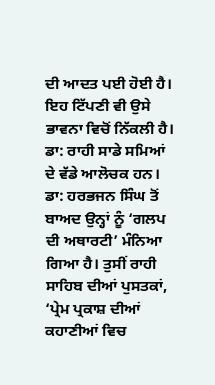ਦੀ ਆਦਤ ਪਈ ਹੋਈ ਹੈ। ਇਹ ਟਿੱਪਣੀ ਵੀ ਉਸੇ ਭਾਵਨਾ ਵਿਚੋਂ ਨਿੱਕਲੀ ਹੈ। ਡਾ: ਰਾਹੀ ਸਾਡੇ ਸਮਿਆਂ ਦੇ ਵੱਡੇ ਆਲੋਚਕ ਹਨ। ਡਾ: ਹਰਭਜਨ ਸਿੰਘ ਤੋਂ ਬਾਅਦ ਉਨ੍ਹਾਂ ਨੂੰ ‘ਗਲਪ ਦੀ ਅਥਾਰਟੀ’ ਮੰਨਿਆ ਗਿਆ ਹੈ। ਤੁਸੀਂ ਰਾਹੀ ਸਾਹਿਬ ਦੀਆਂ ਪੁਸਤਕਾਂ, ‘ਪ੍ਰੇਮ ਪ੍ਰਕਾਸ਼ ਦੀਆਂ ਕਹਾਣੀਆਂ ਵਿਚ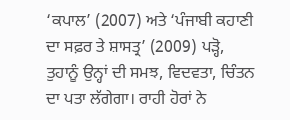‘ਕਪਾਲ’ (2007) ਅਤੇ ‘ਪੰਜਾਬੀ ਕਹਾਣੀ ਦਾ ਸਫ਼ਰ ਤੇ ਸ਼ਾਸਤ੍ਰ’ (2009) ਪੜ੍ਹੋ, ਤੁਹਾਨੂੰ ਉਨ੍ਹਾਂ ਦੀ ਸਮਝ, ਵਿਦਵਤਾ, ਚਿੰਤਨ ਦਾ ਪਤਾ ਲੱਗੇਗਾ। ਰਾਹੀ ਹੋਰਾਂ ਨੇ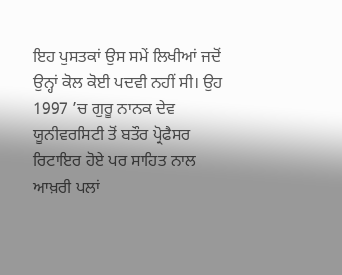ਇਹ ਪੁਸਤਕਾਂ ਉਸ ਸਮੇਂ ਲਿਖੀਆਂ ਜਦੋਂ ਉਨ੍ਹਾਂ ਕੋਲ ਕੋਈ ਪਦਵੀ ਨਹੀਂ ਸੀ। ਉਹ 1997 ’ਚ ਗੁਰੂ ਨਾਨਕ ਦੇਵ ਯੂਨੀਵਰਸਿਟੀ ਤੋਂ ਬਤੌਰ ਪ੍ਰੋਫੈਸਰ ਰਿਟਾਇਰ ਹੋਏ ਪਰ ਸਾਹਿਤ ਨਾਲ ਆਖ਼ਰੀ ਪਲਾਂ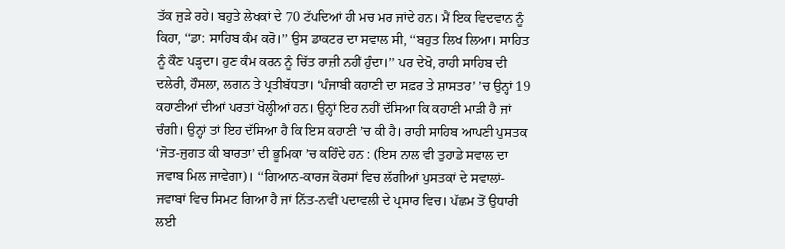ਤੱਕ ਜੁੜੇ ਰਹੇ। ਬਹੁਤੇ ਲੇਖਕਾਂ ਦੇ 70 ਟੱਪਦਿਆਂ ਹੀ ਮਚ ਮਰ ਜਾਂਦੇ ਹਨ। ਮੈਂ ਇਕ ਵਿਦਵਾਨ ਨੂੰ ਕਿਹਾ, ‘‘ਡਾ: ਸਾਹਿਬ ਕੰਮ ਕਰੋ।’’ ਉਸ ਡਾਕਟਰ ਦਾ ਸਵਾਲ ਸੀ, ‘‘ਬਹੁਤ ਲਿਖ ਲਿਆ। ਸਾਹਿਤ ਨੂੰ ਕੌਣ ਪੜ੍ਹਦਾ। ਹੁਣ ਕੰਮ ਕਰਨ ਨੂੰ ਚਿੱਤ ਰਾਜ਼ੀ ਨਹੀਂ ਹੁੰਦਾ।’’ ਪਰ ਦੇਖੋ, ਰਾਹੀ ਸਾਹਿਬ ਦੀ ਦਲੇਰੀ, ਹੌਸਲਾ, ਲਗਨ ਤੇ ਪ੍ਰਤੀਬੱਧਤਾ। ‘ਪੰਜਾਬੀ ਕਹਾਣੀ ਦਾ ਸਫ਼ਰ ਤੇ ਸ਼ਾਸਤਰ’ ’ਚ ਉਨ੍ਹਾਂ 19 ਕਹਾਣੀਆਂ ਦੀਆਂ ਪਰਤਾਂ ਖੋਲ੍ਹੀਆਂ ਹਨ। ਉਨ੍ਹਾਂ ਇਹ ਨਹੀਂ ਦੱਸਿਆ ਕਿ ਕਹਾਣੀ ਮਾੜੀ ਹੈ ਜਾਂ ਚੰਗੀ। ਉਨ੍ਹਾਂ ਤਾਂ ਇਹ ਦੱਸਿਆ ਹੈ ਕਿ ਇਸ ਕਹਾਣੀ ’ਚ ਕੀ ਹੈ। ਰਾਹੀ ਸਾਹਿਬ ਆਪਣੀ ਪੁਸਤਕ ‘ਜੋਤ-ਜੁਗਤ ਕੀ ਬਾਰਤਾ’ ਦੀ ਭੂਮਿਕਾ ’ਚ ਕਹਿੰਦੇ ਹਨ : (ਇਸ ਨਾਲ ਵੀ ਤੁਹਾਡੇ ਸਵਾਲ ਦਾ ਜਵਾਬ ਮਿਲ ਜਾਵੇਗਾ)। ‘‘ਗਿਆਨ-ਕਾਰਜ ਕੋਰਸਾਂ ਵਿਚ ਲੱਗੀਆਂ ਪੁਸਤਕਾਂ ਦੇ ਸਵਾਲਾਂ-ਜਵਾਬਾਂ ਵਿਚ ਸਿਮਟ ਗਿਆ ਹੈ ਜਾਂ ਨਿੱਤ-ਨਵੀਂ ਪਦਾਵਲੀ ਦੇ ਪ੍ਰਸਾਰ ਵਿਚ। ਪੱਛਮ ਤੋਂ ਉਧਾਰੀ ਲਈ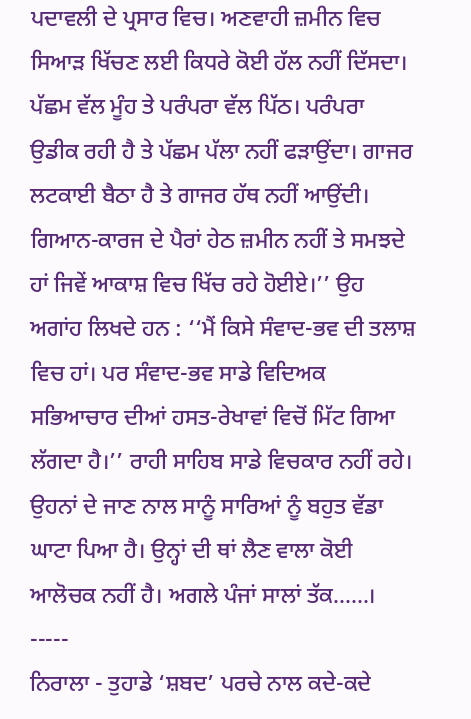ਪਦਾਵਲੀ ਦੇ ਪ੍ਰਸਾਰ ਵਿਚ। ਅਣਵਾਹੀ ਜ਼ਮੀਨ ਵਿਚ ਸਿਆੜ ਖਿੱਚਣ ਲਈ ਕਿਧਰੇ ਕੋਈ ਹੱਲ ਨਹੀਂ ਦਿੱਸਦਾ। ਪੱਛਮ ਵੱਲ ਮੂੰਹ ਤੇ ਪਰੰਪਰਾ ਵੱਲ ਪਿੱਠ। ਪਰੰਪਰਾ ਉਡੀਕ ਰਹੀ ਹੈ ਤੇ ਪੱਛਮ ਪੱਲਾ ਨਹੀਂ ਫੜਾਉਂਦਾ। ਗਾਜਰ ਲਟਕਾਈ ਬੈਠਾ ਹੈ ਤੇ ਗਾਜਰ ਹੱਥ ਨਹੀਂ ਆਉਂਦੀ। ਗਿਆਨ-ਕਾਰਜ ਦੇ ਪੈਰਾਂ ਹੇਠ ਜ਼ਮੀਨ ਨਹੀਂ ਤੇ ਸਮਝਦੇ ਹਾਂ ਜਿਵੇਂ ਆਕਾਸ਼ ਵਿਚ ਖਿੱਚ ਰਹੇ ਹੋਈਏ।’’ ਉਹ ਅਗਾਂਹ ਲਿਖਦੇ ਹਨ : ‘‘ਮੈਂ ਕਿਸੇ ਸੰਵਾਦ-ਭਵ ਦੀ ਤਲਾਸ਼ ਵਿਚ ਹਾਂ। ਪਰ ਸੰਵਾਦ-ਭਵ ਸਾਡੇ ਵਿਦਿਅਕ ਸਭਿਆਚਾਰ ਦੀਆਂ ਹਸਤ-ਰੇਖਾਵਾਂ ਵਿਚੋਂ ਮਿੱਟ ਗਿਆ ਲੱਗਦਾ ਹੈ।’’ ਰਾਹੀ ਸਾਹਿਬ ਸਾਡੇ ਵਿਚਕਾਰ ਨਹੀਂ ਰਹੇ। ਉਹਨਾਂ ਦੇ ਜਾਣ ਨਾਲ ਸਾਨੂੰ ਸਾਰਿਆਂ ਨੂੰ ਬਹੁਤ ਵੱਡਾ ਘਾਟਾ ਪਿਆ ਹੈ। ਉਨ੍ਹਾਂ ਦੀ ਥਾਂ ਲੈਣ ਵਾਲਾ ਕੋਈ ਆਲੋਚਕ ਨਹੀਂ ਹੈ। ਅਗਲੇ ਪੰਜਾਂ ਸਾਲਾਂ ਤੱਕ......।
-----
ਨਿਰਾਲਾ - ਤੁਹਾਡੇ ‘ਸ਼ਬਦ’ ਪਰਚੇ ਨਾਲ ਕਦੇ-ਕਦੇ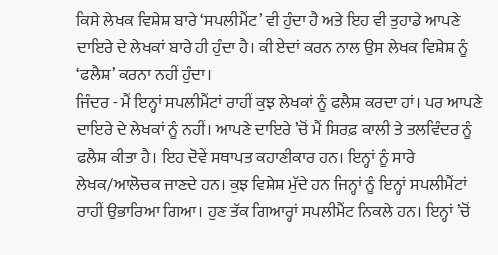ਕਿਸੇ ਲੇਖਕ ਵਿਸ਼ੇਸ਼ ਬਾਰੇ ‘ਸਪਲੀਮੈਂਟ’ ਵੀ ਹੁੰਦਾ ਹੈ ਅਤੇ ਇਹ ਵੀ ਤੁਹਾਡੇ ਆਪਣੇ ਦਾਇਰੇ ਦੇ ਲੇਖਕਾਂ ਬਾਰੇ ਹੀ ਹੁੰਦਾ ਹੈ। ਕੀ ਏਦਾਂ ਕਰਨ ਨਾਲ ਉਸ ਲੇਖਕ ਵਿਸ਼ੇਸ਼ ਨੂੰ ‘ਫਲੈਸ਼’ ਕਰਨਾ ਨਹੀਂ ਹੁੰਦਾ।
ਜਿੰਦਰ - ਮੈਂ ਇਨ੍ਹਾਂ ਸਪਲੀਮੈਂਟਾਂ ਰਾਹੀਂ ਕੁਝ ਲੇਖਕਾਂ ਨੂੰ ਫਲੈਸ਼ ਕਰਦਾ ਹਾਂ। ਪਰ ਆਪਣੇ ਦਾਇਰੇ ਦੇ ਲੇਖਕਾਂ ਨੂੰ ਨਹੀਂ। ਆਪਣੇ ਦਾਇਰੇ ’ਚੋਂ ਮੈਂ ਸਿਰਫ਼ ਕਾਲੀ ਤੇ ਤਲਵਿੰਦਰ ਨੂੰ ਫਲੈਸ਼ ਕੀਤਾ ਹੈ। ਇਹ ਦੋਵੇਂ ਸਥਾਪਤ ਕਹਾਣੀਕਾਰ ਹਨ। ਇਨ੍ਹਾਂ ਨੂੰ ਸਾਰੇ ਲੇਖਕ/ਆਲੋਚਕ ਜਾਣਦੇ ਹਨ। ਕੁਝ ਵਿਸ਼ੇਸ਼ ਮੁੱਦੇ ਹਨ ਜਿਨ੍ਹਾਂ ਨੂੰ ਇਨ੍ਹਾਂ ਸਪਲੀਮੈਂਟਾਂ ਰਾਹੀਂ ਉਭਾਰਿਆ ਗਿਆ। ਹੁਣ ਤੱਕ ਗਿਆਰ੍ਹਾਂ ਸਪਲੀਮੈਂਟ ਨਿਕਲੇ ਹਨ। ਇਨ੍ਹਾਂ ’ਚੋਂ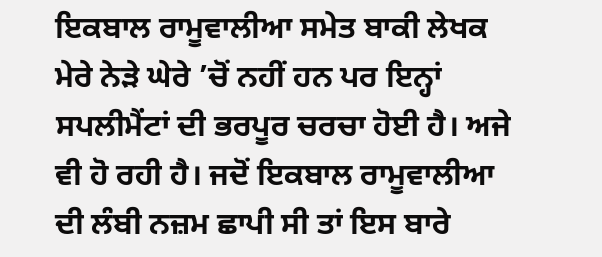ਇਕਬਾਲ ਰਾਮੂਵਾਲੀਆ ਸਮੇਤ ਬਾਕੀ ਲੇਖਕ ਮੇਰੇ ਨੇੜੇ ਘੇਰੇ ’ਚੋਂ ਨਹੀਂ ਹਨ ਪਰ ਇਨ੍ਹਾਂ ਸਪਲੀਮੈਂਟਾਂ ਦੀ ਭਰਪੂਰ ਚਰਚਾ ਹੋਈ ਹੈ। ਅਜੇ ਵੀ ਹੋ ਰਹੀ ਹੈ। ਜਦੋਂ ਇਕਬਾਲ ਰਾਮੂਵਾਲੀਆ ਦੀ ਲੰਬੀ ਨਜ਼ਮ ਛਾਪੀ ਸੀ ਤਾਂ ਇਸ ਬਾਰੇ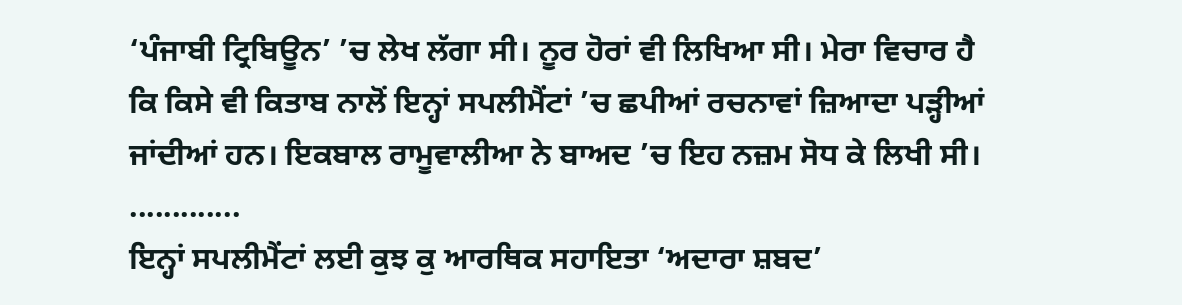‘ਪੰਜਾਬੀ ਟ੍ਰਿਬਿਊਨ’ ’ਚ ਲੇਖ ਲੱਗਾ ਸੀ। ਨੂਰ ਹੋਰਾਂ ਵੀ ਲਿਖਿਆ ਸੀ। ਮੇਰਾ ਵਿਚਾਰ ਹੈ ਕਿ ਕਿਸੇ ਵੀ ਕਿਤਾਬ ਨਾਲੋਂ ਇਨ੍ਹਾਂ ਸਪਲੀਮੈਂਟਾਂ ’ਚ ਛਪੀਆਂ ਰਚਨਾਵਾਂ ਜ਼ਿਆਦਾ ਪੜ੍ਹੀਆਂ ਜਾਂਦੀਆਂ ਹਨ। ਇਕਬਾਲ ਰਾਮੂਵਾਲੀਆ ਨੇ ਬਾਅਦ ’ਚ ਇਹ ਨਜ਼ਮ ਸੋਧ ਕੇ ਲਿਖੀ ਸੀ।
.............
ਇਨ੍ਹਾਂ ਸਪਲੀਮੈਂਟਾਂ ਲਈ ਕੁਝ ਕੁ ਆਰਥਿਕ ਸਹਾਇਤਾ ‘ਅਦਾਰਾ ਸ਼ਬਦ’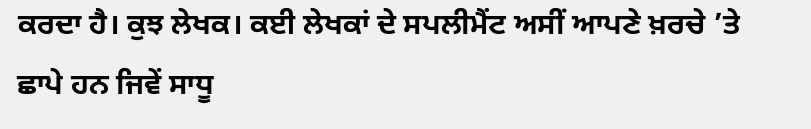ਕਰਦਾ ਹੈ। ਕੁਝ ਲੇਖਕ। ਕਈ ਲੇਖਕਾਂ ਦੇ ਸਪਲੀਮੈਂਟ ਅਸੀਂ ਆਪਣੇ ਖ਼ਰਚੇ ’ਤੇ ਛਾਪੇ ਹਨ ਜਿਵੇਂ ਸਾਧੂ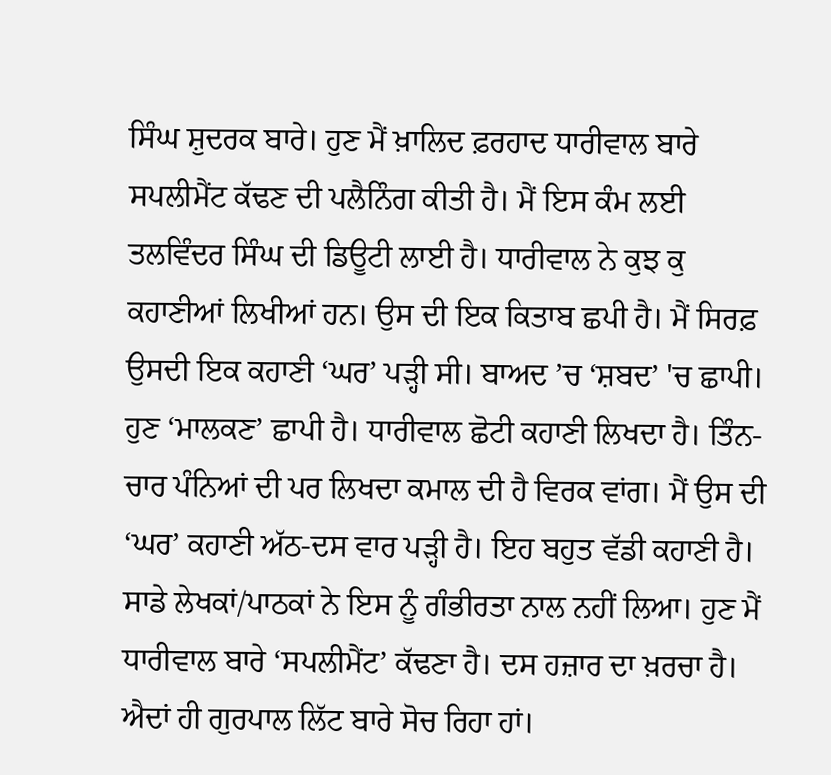ਸਿੰਘ ਸ਼ੁਦਰਕ ਬਾਰੇ। ਹੁਣ ਮੈਂ ਖ਼ਾਲਿਦ ਫ਼ਰਹਾਦ ਧਾਰੀਵਾਲ ਬਾਰੇ ਸਪਲੀਮੈਂਟ ਕੱਢਣ ਦੀ ਪਲੈਨਿੰਗ ਕੀਤੀ ਹੈ। ਮੈਂ ਇਸ ਕੰਮ ਲਈ ਤਲਵਿੰਦਰ ਸਿੰਘ ਦੀ ਡਿਊਟੀ ਲਾਈ ਹੈ। ਧਾਰੀਵਾਲ ਨੇ ਕੁਝ ਕੁ ਕਹਾਣੀਆਂ ਲਿਖੀਆਂ ਹਨ। ਉਸ ਦੀ ਇਕ ਕਿਤਾਬ ਛਪੀ ਹੈ। ਮੈਂ ਸਿਰਫ਼ ਉਸਦੀ ਇਕ ਕਹਾਣੀ ‘ਘਰ’ ਪੜ੍ਹੀ ਸੀ। ਬਾਅਦ ’ਚ ‘ਸ਼ਬਦ’ 'ਚ ਛਾਪੀ। ਹੁਣ ‘ਮਾਲਕਣ’ ਛਾਪੀ ਹੈ। ਧਾਰੀਵਾਲ ਛੋਟੀ ਕਹਾਣੀ ਲਿਖਦਾ ਹੈ। ਤਿੰਨ-ਚਾਰ ਪੰਨਿਆਂ ਦੀ ਪਰ ਲਿਖਦਾ ਕਮਾਲ ਦੀ ਹੈ ਵਿਰਕ ਵਾਂਗ। ਮੈਂ ਉਸ ਦੀ ‘ਘਰ’ ਕਹਾਣੀ ਅੱਠ-ਦਸ ਵਾਰ ਪੜ੍ਹੀ ਹੈ। ਇਹ ਬਹੁਤ ਵੱਡੀ ਕਹਾਣੀ ਹੈ। ਸਾਡੇ ਲੇਖਕਾਂ/ਪਾਠਕਾਂ ਨੇ ਇਸ ਨੂੰ ਗੰਭੀਰਤਾ ਨਾਲ ਨਹੀਂ ਲਿਆ। ਹੁਣ ਮੈਂ ਧਾਰੀਵਾਲ ਬਾਰੇ ‘ਸਪਲੀਮੈਂਟ’ ਕੱਢਣਾ ਹੈ। ਦਸ ਹਜ਼ਾਰ ਦਾ ਖ਼ਰਚਾ ਹੈ। ਐਦਾਂ ਹੀ ਗੁਰਪਾਲ ਲਿੱਟ ਬਾਰੇ ਸੋਚ ਰਿਹਾ ਹਾਂ।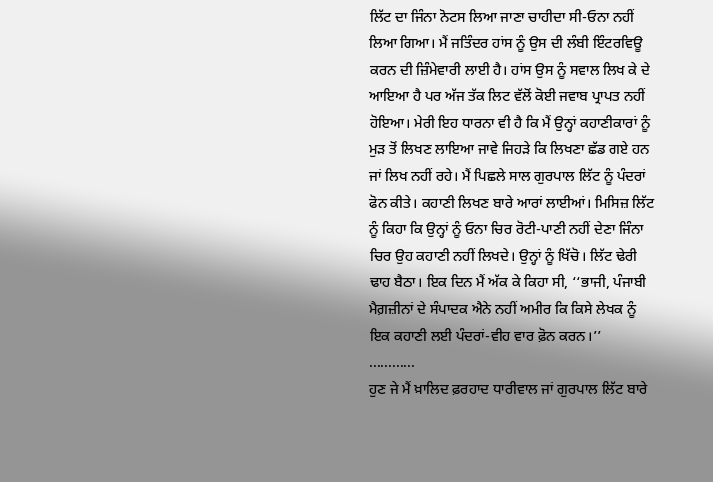ਲਿੱਟ ਦਾ ਜਿੰਨਾ ਨੋਟਸ ਲਿਆ ਜਾਣਾ ਚਾਹੀਦਾ ਸੀ-ਓਨਾ ਨਹੀਂ ਲਿਆ ਗਿਆ। ਮੈਂ ਜਤਿੰਦਰ ਹਾਂਸ ਨੂੰ ਉਸ ਦੀ ਲੰਬੀ ਇੰਟਰਵਿਊ ਕਰਨ ਦੀ ਜ਼ਿੰਮੇਵਾਰੀ ਲਾਈ ਹੈ। ਹਾਂਸ ਉਸ ਨੂੰ ਸਵਾਲ ਲਿਖ ਕੇ ਦੇ ਆਇਆ ਹੈ ਪਰ ਅੱਜ ਤੱਕ ਲਿਟ ਵੱਲੋਂ ਕੋਈ ਜਵਾਬ ਪ੍ਰਾਪਤ ਨਹੀਂ ਹੋਇਆ। ਮੇਰੀ ਇਹ ਧਾਰਨਾ ਵੀ ਹੈ ਕਿ ਮੈਂ ਉਨ੍ਹਾਂ ਕਹਾਣੀਕਾਰਾਂ ਨੂੰ ਮੁੜ ਤੋਂ ਲਿਖਣ ਲਾਇਆ ਜਾਵੇ ਜਿਹੜੇ ਕਿ ਲਿਖਣਾ ਛੱਡ ਗਏ ਹਨ ਜਾਂ ਲਿਖ ਨਹੀਂ ਰਹੇ। ਮੈਂ ਪਿਛਲੇ ਸਾਲ ਗੁਰਪਾਲ ਲਿੱਟ ਨੂੰ ਪੰਦਰਾਂ ਫੋਨ ਕੀਤੇ। ਕਹਾਣੀ ਲਿਖਣ ਬਾਰੇ ਆਰਾਂ ਲਾਈਆਂ। ਮਿਸਿਜ਼ ਲਿੱਟ ਨੂੰ ਕਿਹਾ ਕਿ ਉਨ੍ਹਾਂ ਨੂੰ ਓਨਾ ਚਿਰ ਰੋਟੀ-ਪਾਣੀ ਨਹੀਂ ਦੇਣਾ ਜਿੰਨਾ ਚਿਰ ਉਹ ਕਹਾਣੀ ਨਹੀਂ ਲਿਖਦੇ। ਉਨ੍ਹਾਂ ਨੂੰ ਖਿੱਚੋ। ਲਿੱਟ ਢੇਰੀ ਢਾਹ ਬੈਠਾ। ਇਕ ਦਿਨ ਮੈਂ ਅੱਕ ਕੇ ਕਿਹਾ ਸੀ, ‘‘ਭਾਜੀ, ਪੰਜਾਬੀ ਮੈਗ਼ਜ਼ੀਨਾਂ ਦੇ ਸੰਪਾਦਕ ਐਨੇ ਨਹੀਂ ਅਮੀਰ ਕਿ ਕਿਸੇ ਲੇਖਕ ਨੂੰ ਇਕ ਕਹਾਣੀ ਲਈ ਪੰਦਰਾਂ-ਵੀਹ ਵਾਰ ਫ਼ੋਨ ਕਰਨ।’’
............
ਹੁਣ ਜੇ ਮੈਂ ਖ਼ਾਲਿਦ ਫ਼ਰਹਾਦ ਧਾਰੀਵਾਲ ਜਾਂ ਗੁਰਪਾਲ ਲਿੱਟ ਬਾਰੇ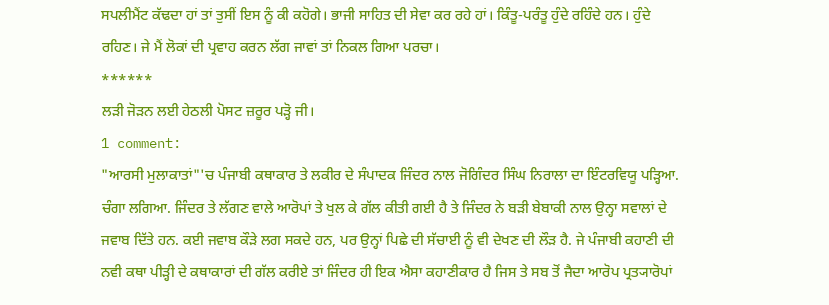ਸਪਲੀਮੈਂਟ ਕੱਢਦਾ ਹਾਂ ਤਾਂ ਤੁਸੀਂ ਇਸ ਨੂੰ ਕੀ ਕਹੋਗੇ। ਭਾਜੀ ਸਾਹਿਤ ਦੀ ਸੇਵਾ ਕਰ ਰਹੇ ਹਾਂ। ਕਿੰਤੂ-ਪਰੰਤੂ ਹੁੰਦੇ ਰਹਿੰਦੇ ਹਨ। ਹੁੰਦੇ ਰਹਿਣ। ਜੇ ਮੈਂ ਲੋਕਾਂ ਦੀ ਪ੍ਰਵਾਹ ਕਰਨ ਲੱਗ ਜਾਵਾਂ ਤਾਂ ਨਿਕਲ ਗਿਆ ਪਰਚਾ।
******
ਲੜੀ ਜੋੜਨ ਲਈ ਹੇਠਲੀ ਪੋਸਟ ਜ਼ਰੂਰ ਪੜ੍ਹੋ ਜੀ।
1 comment:
"ਆਰਸੀ ਮੁਲਾਕਾਤਾਂ"'ਚ ਪੰਜਾਬੀ ਕਥਾਕਾਰ ਤੇ ਲਕੀਰ ਦੇ ਸੰਪਾਦਕ ਜਿੰਦਰ ਨਾਲ ਜੋਗਿੰਦਰ ਸਿੰਘ ਨਿਰਾਲਾ ਦਾ ਇੰਟਰਵਿਯੂ ਪੜ੍ਹਿਆ. ਚੰਗਾ ਲਗਿਆ. ਜਿੰਦਰ ਤੇ ਲੱਗਣ ਵਾਲੇ ਆਰੋਪਾਂ ਤੇ ਖੁਲ ਕੇ ਗੱਲ ਕੀਤੀ ਗਈ ਹੈ ਤੇ ਜਿੰਦਰ ਨੇ ਬੜੀ ਬੇਬਾਕੀ ਨਾਲ ਉਨ੍ਹਾ ਸਵਾਲਾਂ ਦੇ ਜਵਾਬ ਦਿੱਤੇ ਹਨ. ਕਈ ਜਵਾਬ ਕੌੜੇ ਲਗ ਸਕਦੇ ਹਨ, ਪਰ ਉਨ੍ਹਾਂ ਪਿਛੇ ਦੀ ਸੱਚਾਈ ਨੂੰ ਵੀ ਦੇਖਣ ਦੀ ਲੌੜ ਹੈ. ਜੇ ਪੰਜਾਬੀ ਕਹਾਣੀ ਦੀ ਨਵੀ ਕਥਾ ਪੀੜ੍ਹੀ ਦੇ ਕਥਾਕਾਰਾਂ ਦੀ ਗੱਲ ਕਰੀਏ ਤਾਂ ਜਿੰਦਰ ਹੀ ਇਕ ਐਸਾ ਕਹਾਣੀਕਾਰ ਹੈ ਜਿਸ ਤੇ ਸਬ ਤੋਂ ਜੈਦਾ ਆਰੋਪ ਪ੍ਰਤ੍ਯਾਰੋਪਾਂ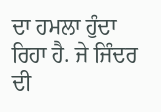ਦਾ ਹਮਲਾ ਹੁੰਦਾ ਰਿਹਾ ਹੈ. ਜੇ ਜਿੰਦਰ ਦੀ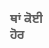ਥਾਂ ਕੋਈ ਹੋਰ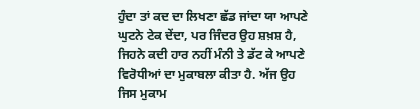ਹੁੰਦਾ ਤਾਂ ਕਦ ਦਾ ਲਿਖਣਾ ਛੱਡ ਜਾਂਦਾ ਯਾ ਆਪਣੇ ਘੁਟਨੇ ਟੇਕ ਦੇਂਦਾ, ਪਰ ਜਿੰਦਰ ਉਹ ਸ਼ਖ਼ਸ਼ ਹੈ, ਜਿਹਨੇ ਕਦੀ ਹਾਰ ਨਹੀਂ ਮੰਨੀ ਤੇ ਡੱਟ ਕੇ ਆਪਣੇ ਵਿਰੋਧੀਆਂ ਦਾ ਮੁਕਾਬਲਾ ਕੀਤਾ ਹੈ. ਅੱਜ ਉਹ ਜਿਸ ਮੁਕਾਮ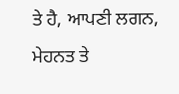ਤੇ ਹੈ, ਆਪਣੀ ਲਗਨ, ਮੇਹਨਤ ਤੇ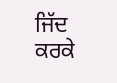ਜਿੱਦ ਕਰਕੇ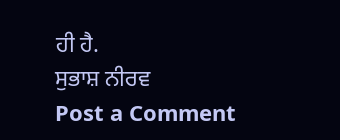ਹੀ ਹੈ.
ਸੁਭਾਸ਼ ਨੀਰਵ
Post a Comment